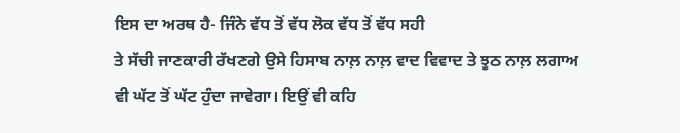ਇਸ ਦਾ ਅਰਥ ਹੈ- ਜਿੰਨੇ ਵੱਧ ਤੋਂ ਵੱਧ ਲੋਕ ਵੱਧ ਤੋਂ ਵੱਧ ਸਹੀ
ਤੇ ਸੱਚੀ ਜਾਣਕਾਰੀ ਰੱਖਣਗੇ ਉਸੇ ਹਿਸਾਬ ਨਾਲ਼ ਨਾਲ਼ ਵਾਦ ਵਿਵਾਦ ਤੇ ਝੂਠ ਨਾਲ਼ ਲਗਾਅ
ਵੀ ਘੱਟ ਤੋਂ ਘੱਟ ਹੁੰਦਾ ਜਾਵੇਗਾ। ਇਉਂ ਵੀ ਕਹਿ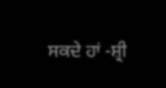ਸਕਦੇ ਹਾਂ -ਸ਼੍ਰੀ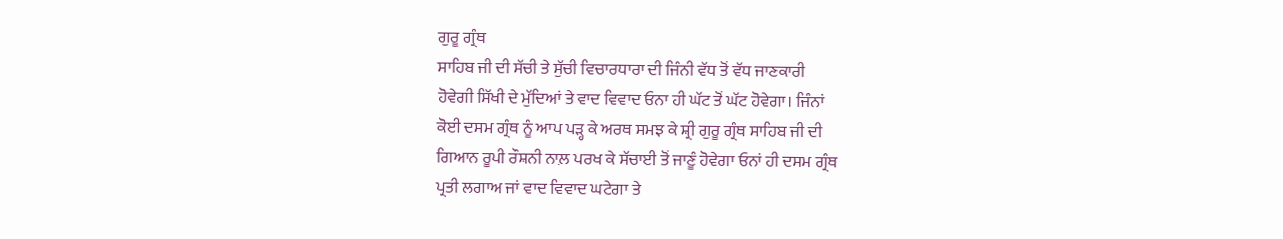ਗੁਰੂ ਗ੍ਰੰਥ
ਸਾਹਿਬ ਜੀ ਦੀ ਸੱਚੀ ਤੇ ਸੁੱਚੀ ਵਿਚਾਰਧਾਰਾ ਦੀ ਜਿੰਨੀ ਵੱਧ ਤੋਂ ਵੱਧ ਜਾਣਕਾਰੀ
ਹੋਵੇਗੀ ਸਿੱਖੀ ਦੇ ਮੁੱਦਿਆਂ ਤੇ ਵਾਦ ਵਿਵਾਦ ਓਨਾ ਹੀ ਘੱਟ ਤੋਂ ਘੱਟ ਹੋਵੇਗਾ। ਜਿੰਨਾਂ
ਕੋਈ ਦਸਮ ਗ੍ਰੰਥ ਨੂੰ ਆਪ ਪੜ੍ਹ ਕੇ ਅਰਥ ਸਮਝ ਕੇ ਸ਼੍ਰੀ ਗੁਰੂ ਗ੍ਰੰਥ ਸਾਹਿਬ ਜੀ ਦੀ
ਗਿਆਨ ਰੂਪੀ ਰੌਸ਼ਨੀ ਨਾਲ਼ ਪਰਖ ਕੇ ਸੱਚਾਈ ਤੋਂ ਜਾਣੂੰ ਹੋਵੇਗਾ ਓਨਾਂ ਹੀ ਦਸਮ ਗ੍ਰੰਥ
ਪ੍ਰਤੀ ਲਗਾਅ ਜਾਂ ਵਾਦ ਵਿਵਾਦ ਘਟੇਗਾ ਤੇ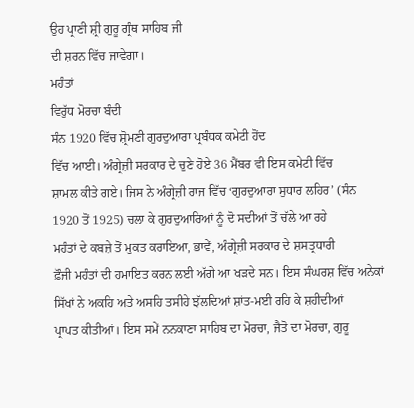ਉਹ ਪ੍ਰਾਣੀ ਸ਼੍ਰੀ ਗੁਰੂ ਗ੍ਰੰਥ ਸਾਹਿਬ ਜੀ
ਦੀ ਸ਼ਰਨ ਵਿੱਚ ਜਾਵੇਗਾ।
ਮਹੰਤਾਂ
ਵਿਰੁੱਧ ਮੋਰਚਾ ਬੰਦੀ
ਸੰਨ 1920 ਵਿੱਚ ਸ਼੍ਰੋਮਣੀ ਗੁਰਦੁਆਰਾ ਪ੍ਰਬੰਧਕ ਕਮੇਟੀ ਹੋਂਦ
ਵਿੱਚ ਆਈ। ਅੰਗ੍ਰੇਜ਼ੀ ਸਰਕਾਰ ਦੇ ਚੁਣੇ ਹੋਏ 36 ਮੈਂਬਰ ਵੀ ਇਸ ਕਮੇਟੀ ਵਿੱਚ
ਸ਼ਾਮਲ ਕੀਤੇ ਗਏ। ਜਿਸ ਨੇ ਅੰਗ੍ਰੇਜ਼ੀ ਰਾਜ ਵਿੱਚ ‘ਗੁਰਦੁਆਰਾ ਸੁਧਾਰ ਲਹਿਰ’ (ਸੰਨ
1920 ਤੋਂ 1925) ਚਲਾ ਕੇ ਗੁਰਦੁਆਰਿਆਂ ਨੂੰ ਦੋ ਸਦੀਆਂ ਤੋਂ ਚੱਲੇ ਆ ਰਹੇ
ਮਹੰਤਾਂ ਦੇ ਕਬਜ਼ੇ ਤੋਂ ਮੁਕਤ ਕਰਾਇਆ, ਭਾਵੇਂ, ਅੰਗ੍ਰੇਜ਼ੀ ਸਰਕਾਰ ਦੇ ਸ਼ਸਤ੍ਰਧਾਰੀ
ਫ਼ੌਜੀ ਮਹੰਤਾਂ ਦੀ ਹਮਾਇਤ ਕਰਨ ਲਈ ਅੱਗੇ ਆ ਖੜਦੇ ਸਨ। ਇਸ ਸੰਘਰਸ਼ ਵਿੱਚ ਅਨੇਕਾਂ
ਸਿੱਖਾਂ ਨੇ ਅਕਹਿ ਅਤੇ ਅਸਹਿ ਤਸੀਹੇ ਝੱਲਦਿਆਂ ਸ਼ਾਂਤ-ਮਈ ਰਹਿ ਕੇ ਸ਼ਹੀਦੀਆਂ
ਪ੍ਰਾਪਤ ਕੀਤੀਆਂ। ਇਸ ਸਮੇਂ ਨਨਕਾਣਾ ਸਾਹਿਬ ਦਾ ਮੋਰਚਾ, ਜੈਤੋ ਦਾ ਮੋਰਚਾ, ਗੁਰੂ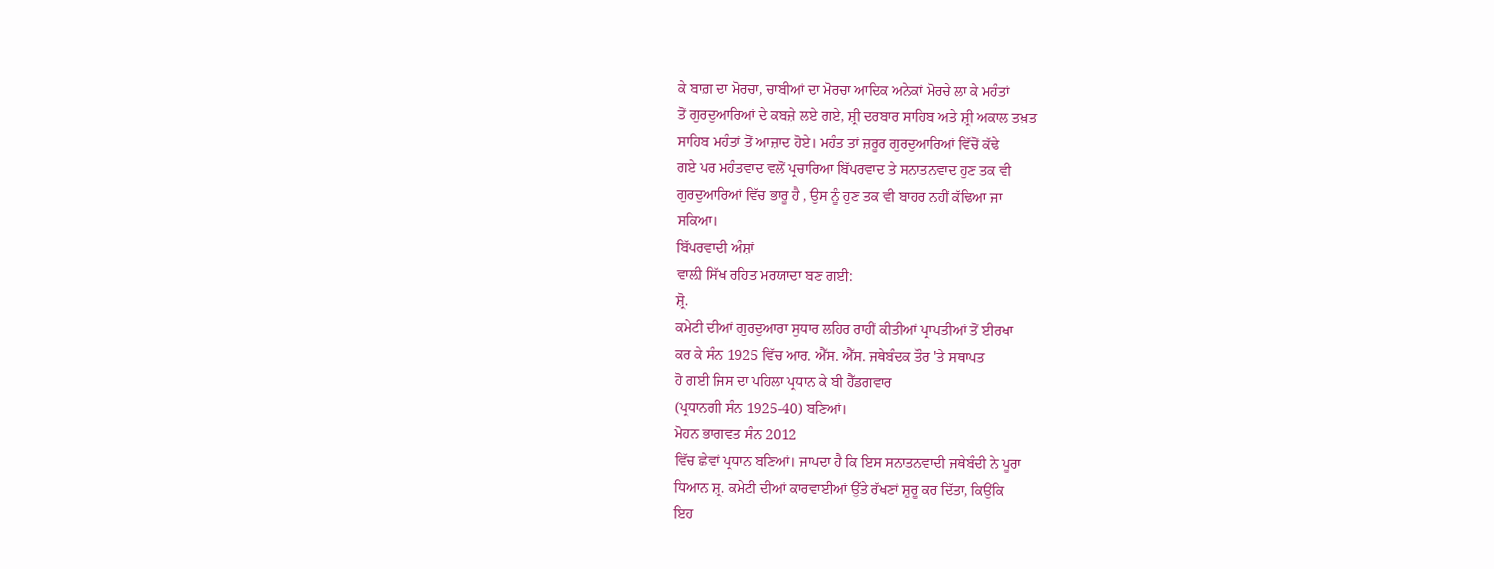ਕੇ ਬਾਗ਼ ਦਾ ਮੋਰਚਾ, ਚਾਬੀਆਂ ਦਾ ਮੋਰਚਾ ਆਦਿਕ ਅਨੇਕਾਂ ਮੋਰਚੇ ਲਾ ਕੇ ਮਹੰਤਾਂ
ਤੋਂ ਗੁਰਦੁਆਰਿਆਂ ਦੇ ਕਬਜ਼ੇ ਲਏ ਗਏ, ਸ਼੍ਰੀ ਦਰਬਾਰ ਸਾਹਿਬ ਅਤੇ ਸ਼੍ਰੀ ਅਕਾਲ ਤਖ਼ਤ
ਸਾਹਿਬ ਮਹੰਤਾਂ ਤੋਂ ਆਜ਼ਾਦ ਹੋਏ। ਮਹੰਤ ਤਾਂ ਜ਼ਰੂਰ ਗੁਰਦੁਆਰਿਆਂ ਵਿੱਚੋਂ ਕੱਢੇ
ਗਏ ਪਰ ਮਹੰਤਵਾਦ ਵਲੋਂ ਪ੍ਰਚਾਰਿਆ ਬਿੱਪਰਵਾਦ ਤੇ ਸਨਾਤਨਵਾਦ ਹੁਣ ਤਕ ਵੀ
ਗੁਰਦੁਆਰਿਆਂ ਵਿੱਚ ਭਾਰੂ ਹੈ , ਉਸ ਨੂੰ ਹੁਣ ਤਕ ਵੀ ਬਾਹਰ ਨਹੀਂ ਕੱਢਿਆ ਜਾ
ਸਕਿਆ।
ਬਿੱਪਰਵਾਦੀ ਅੰਸ਼ਾਂ
ਵਾਲ਼ੀ ਸਿੱਖ ਰਹਿਤ ਮਰਯਾਦਾ ਬਣ ਗਈ:
ਸ਼੍ਰੋ.
ਕਮੇਟੀ ਦੀਆਂ ਗੁਰਦੁਆਰਾ ਸੁਧਾਰ ਲਹਿਰ ਰਾਹੀਂ ਕੀਤੀਆਂ ਪ੍ਰਾਪਤੀਆਂ ਤੋਂ ਈਰਖਾ
ਕਰ ਕੇ ਸੰਨ 1925 ਵਿੱਚ ਆਰ. ਐੱਸ. ਐੱਸ. ਜਥੇਬੰਦਕ ਤੌਰ 'ਤੇ ਸਥਾਪਤ
ਹੋ ਗਈ ਜਿਸ ਦਾ ਪਹਿਲਾ ਪ੍ਰਧਾਨ ਕੇ ਬੀ ਹੈੱਡਗਵਾਰ
(ਪ੍ਰਧਾਨਗੀ ਸੰਨ 1925-40) ਬਣਿਆਂ।
ਮੋਹਨ ਭਾਗਵਤ ਸੰਨ 2012
ਵਿੱਚ ਛੇਵਾਂ ਪ੍ਰਧਾਨ ਬਣਿਆਂ। ਜਾਪਦਾ ਹੈ ਕਿ ਇਸ ਸਨਾਤਨਵਾਦੀ ਜਥੇਬੰਦੀ ਨੇ ਪੂਰਾ
ਧਿਆਨ ਸ਼੍ਰ. ਕਮੇਟੀ ਦੀਆਂ ਕਾਰਵਾਈਆਂ ਉੱਤੇ ਰੱਖਣਾਂ ਸ਼ੁਰੂ ਕਰ ਦਿੱਤਾ, ਕਿਉਂਕਿ
ਇਹ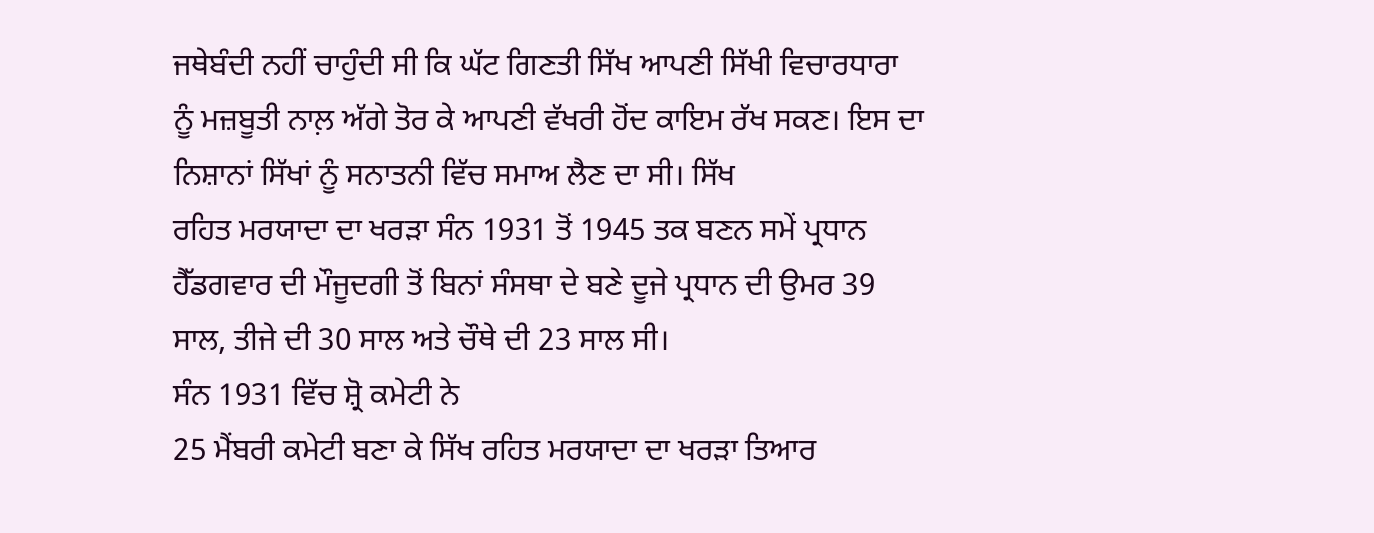ਜਥੇਬੰਦੀ ਨਹੀਂ ਚਾਹੁੰਦੀ ਸੀ ਕਿ ਘੱਟ ਗਿਣਤੀ ਸਿੱਖ ਆਪਣੀ ਸਿੱਖੀ ਵਿਚਾਰਧਾਰਾ
ਨੂੰ ਮਜ਼ਬੂਤੀ ਨਾਲ਼ ਅੱਗੇ ਤੋਰ ਕੇ ਆਪਣੀ ਵੱਖਰੀ ਹੋਂਦ ਕਾਇਮ ਰੱਖ ਸਕਣ। ਇਸ ਦਾ
ਨਿਸ਼ਾਨਾਂ ਸਿੱਖਾਂ ਨੂੰ ਸਨਾਤਨੀ ਵਿੱਚ ਸਮਾਅ ਲੈਣ ਦਾ ਸੀ। ਸਿੱਖ
ਰਹਿਤ ਮਰਯਾਦਾ ਦਾ ਖਰੜਾ ਸੰਨ 1931 ਤੋਂ 1945 ਤਕ ਬਣਨ ਸਮੇਂ ਪ੍ਰਧਾਨ
ਹੈੱਡਗਵਾਰ ਦੀ ਮੌਜੂਦਗੀ ਤੋਂ ਬਿਨਾਂ ਸੰਸਥਾ ਦੇ ਬਣੇ ਦੂਜੇ ਪ੍ਰਧਾਨ ਦੀ ਉਮਰ 39
ਸਾਲ, ਤੀਜੇ ਦੀ 30 ਸਾਲ ਅਤੇ ਚੌਥੇ ਦੀ 23 ਸਾਲ ਸੀ।
ਸੰਨ 1931 ਵਿੱਚ ਸ਼੍ਰੋ ਕਮੇਟੀ ਨੇ
25 ਮੈਂਬਰੀ ਕਮੇਟੀ ਬਣਾ ਕੇ ਸਿੱਖ ਰਹਿਤ ਮਰਯਾਦਾ ਦਾ ਖਰੜਾ ਤਿਆਰ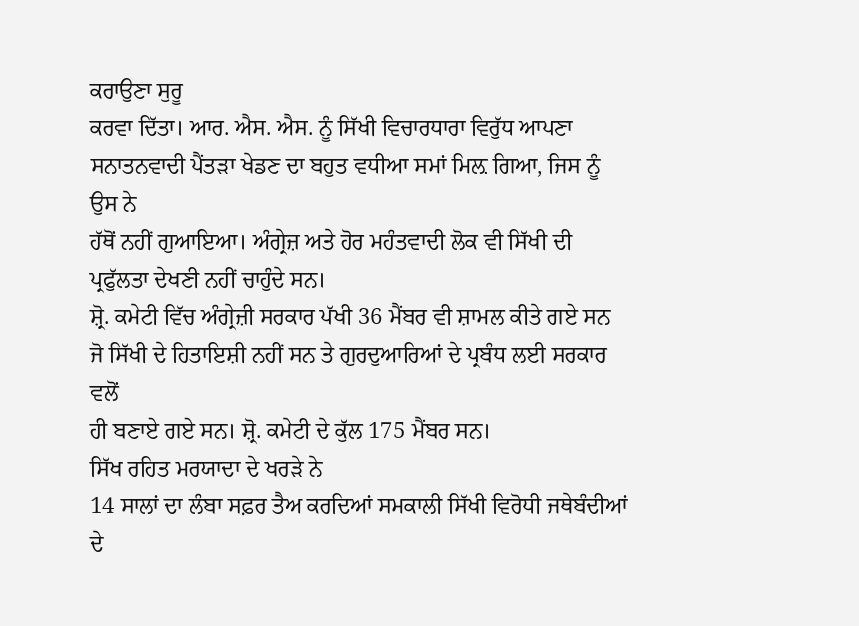ਕਰਾਉਣਾ ਸੁਰੂ
ਕਰਵਾ ਦਿੱਤਾ। ਆਰ. ਐਸ. ਐਸ. ਨੂੰ ਸਿੱਖੀ ਵਿਚਾਰਧਾਰਾ ਵਿਰੁੱਧ ਆਪਣਾ
ਸਨਾਤਨਵਾਦੀ ਪੈਂਤੜਾ ਖੇਡਣ ਦਾ ਬਹੁਤ ਵਧੀਆ ਸਮਾਂ ਮਿਲ਼ ਗਿਆ, ਜਿਸ ਨੂੰ ਉਸ ਨੇ
ਹੱਥੋਂ ਨਹੀਂ ਗੁਆਇਆ। ਅੰਗ੍ਰੇਜ਼ ਅਤੇ ਹੋਰ ਮਹੰਤਵਾਦੀ ਲੋਕ ਵੀ ਸਿੱਖੀ ਦੀ
ਪ੍ਰਫੁੱਲਤਾ ਦੇਖਣੀ ਨਹੀਂ ਚਾਹੁੰਦੇ ਸਨ।
ਸ਼੍ਰੋ. ਕਮੇਟੀ ਵਿੱਚ ਅੰਗ੍ਰੇਜ਼ੀ ਸਰਕਾਰ ਪੱਖੀ 36 ਮੈਂਬਰ ਵੀ ਸ਼ਾਮਲ ਕੀਤੇ ਗਏ ਸਨ
ਜੋ ਸਿੱਖੀ ਦੇ ਹਿਤਾਇਸ਼ੀ ਨਹੀਂ ਸਨ ਤੇ ਗੁਰਦੁਆਰਿਆਂ ਦੇ ਪ੍ਰਬੰਧ ਲਈ ਸਰਕਾਰ ਵਲੋਂ
ਹੀ ਬਣਾਏ ਗਏ ਸਨ। ਸ਼੍ਰੋ. ਕਮੇਟੀ ਦੇ ਕੁੱਲ 175 ਮੈਂਬਰ ਸਨ।
ਸਿੱਖ ਰਹਿਤ ਮਰਯਾਦਾ ਦੇ ਖਰੜੇ ਨੇ
14 ਸਾਲਾਂ ਦਾ ਲੰਬਾ ਸਫ਼ਰ ਤੈਅ ਕਰਦਿਆਂ ਸਮਕਾਲੀ ਸਿੱਖੀ ਵਿਰੋਧੀ ਜਥੇਬੰਦੀਆਂ ਦੇ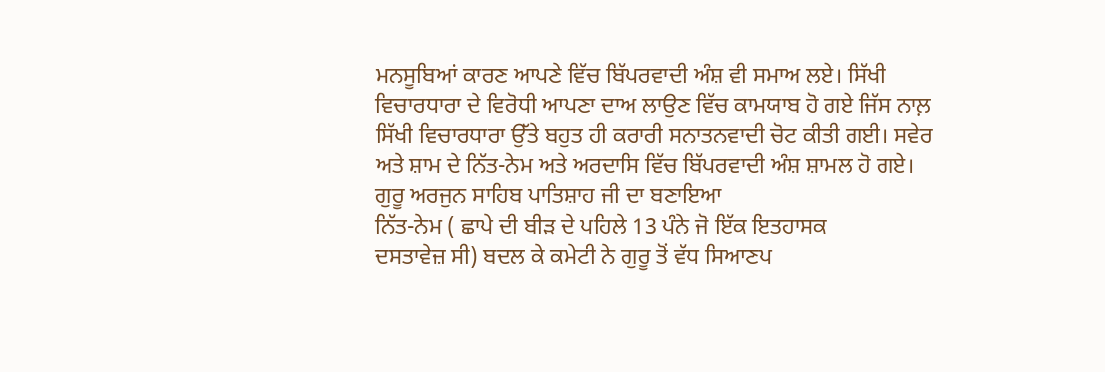ਮਨਸੂਬਿਆਂ ਕਾਰਣ ਆਪਣੇ ਵਿੱਚ ਬਿੱਪਰਵਾਦੀ ਅੰਸ਼ ਵੀ ਸਮਾਅ ਲਏ। ਸਿੱਖੀ
ਵਿਚਾਰਧਾਰਾ ਦੇ ਵਿਰੋਧੀ ਆਪਣਾ ਦਾਅ ਲਾਉਣ ਵਿੱਚ ਕਾਮਯਾਬ ਹੋ ਗਏ ਜਿੱਸ ਨਾਲ਼
ਸਿੱਖੀ ਵਿਚਾਰਧਾਰਾ ਉੱਤੇ ਬਹੁਤ ਹੀ ਕਰਾਰੀ ਸਨਾਤਨਵਾਦੀ ਚੋਟ ਕੀਤੀ ਗਈ। ਸਵੇਰ
ਅਤੇ ਸ਼ਾਮ ਦੇ ਨਿੱਤ-ਨੇਮ ਅਤੇ ਅਰਦਾਸਿ ਵਿੱਚ ਬਿੱਪਰਵਾਦੀ ਅੰਸ਼ ਸ਼ਾਮਲ ਹੋ ਗਏ।
ਗੁਰੂ ਅਰਜੁਨ ਸਾਹਿਬ ਪਾਤਿਸ਼ਾਹ ਜੀ ਦਾ ਬਣਾਇਆ
ਨਿੱਤ-ਨੇਮ ( ਛਾਪੇ ਦੀ ਬੀੜ ਦੇ ਪਹਿਲੇ 13 ਪੰਨੇ ਜੋ ਇੱਕ ਇਤਹਾਸਕ
ਦਸਤਾਵੇਜ਼ ਸੀ) ਬਦਲ ਕੇ ਕਮੇਟੀ ਨੇ ਗੁਰੂ ਤੋਂ ਵੱਧ ਸਿਆਣਪ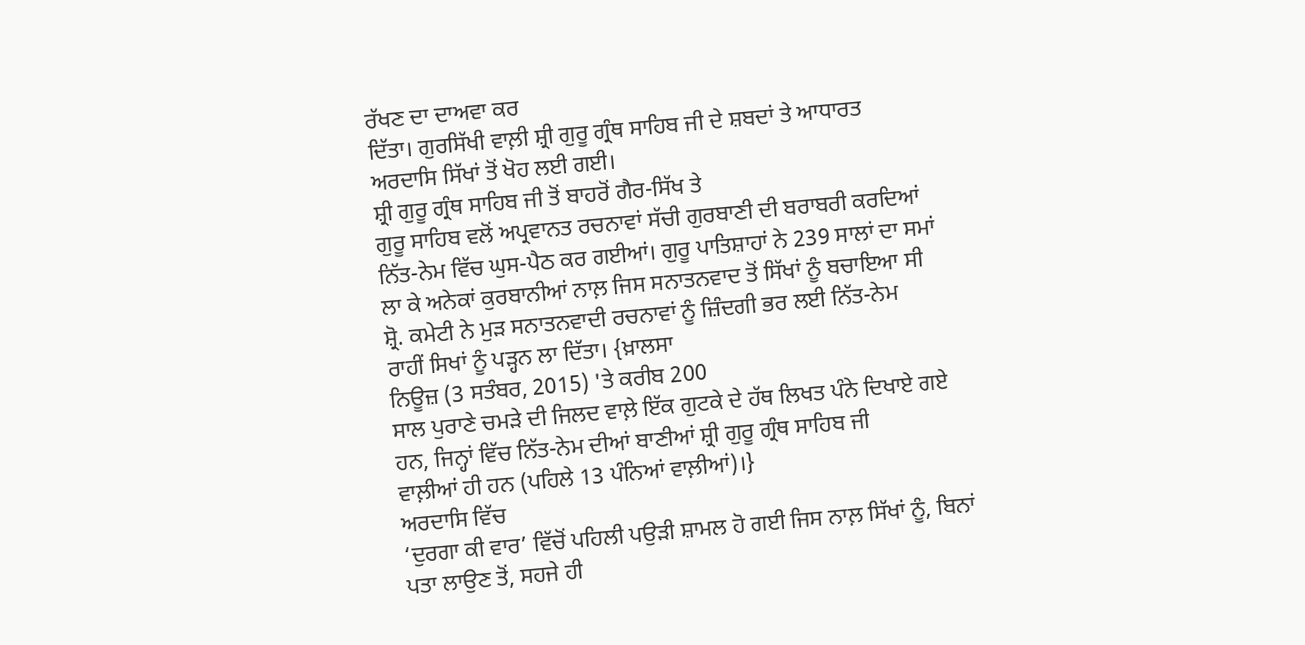ਰੱਖਣ ਦਾ ਦਾਅਵਾ ਕਰ
ਦਿੱਤਾ। ਗੁਰਸਿੱਖੀ ਵਾਲ਼ੀ ਸ਼੍ਰੀ ਗੁਰੂ ਗ੍ਰੰਥ ਸਾਹਿਬ ਜੀ ਦੇ ਸ਼ਬਦਾਂ ਤੇ ਆਧਾਰਤ
ਅਰਦਾਸਿ ਸਿੱਖਾਂ ਤੋਂ ਖੋਹ ਲਈ ਗਈ।
ਸ਼੍ਰੀ ਗੁਰੂ ਗ੍ਰੰਥ ਸਾਹਿਬ ਜੀ ਤੋਂ ਬਾਹਰੋਂ ਗੈਰ-ਸਿੱਖ ਤੇ
ਗੁਰੂ ਸਾਹਿਬ ਵਲੋਂ ਅਪ੍ਰਵਾਨਤ ਰਚਨਾਵਾਂ ਸੱਚੀ ਗੁਰਬਾਣੀ ਦੀ ਬਰਾਬਰੀ ਕਰਦਿਆਂ
ਨਿੱਤ-ਨੇਮ ਵਿੱਚ ਘੁਸ-ਪੈਠ ਕਰ ਗਈਆਂ। ਗੁਰੂ ਪਾਤਿਸ਼ਾਹਾਂ ਨੇ 239 ਸਾਲਾਂ ਦਾ ਸਮਾਂ
ਲਾ ਕੇ ਅਨੇਕਾਂ ਕੁਰਬਾਨੀਆਂ ਨਾਲ਼ ਜਿਸ ਸਨਾਤਨਵਾਦ ਤੋਂ ਸਿੱਖਾਂ ਨੂੰ ਬਚਾਇਆ ਸੀ
ਸ਼੍ਰੋ. ਕਮੇਟੀ ਨੇ ਮੁੜ ਸਨਾਤਨਵਾਦੀ ਰਚਨਾਵਾਂ ਨੂੰ ਜ਼ਿੰਦਗੀ ਭਰ ਲਈ ਨਿੱਤ-ਨੇਮ
ਰਾਹੀਂ ਸਿਖਾਂ ਨੂੰ ਪੜ੍ਹਨ ਲਾ ਦਿੱਤਾ। {ਖ਼ਾਲਸਾ
ਨਿਊਜ਼ (3 ਸਤੰਬਰ, 2015) 'ਤੇ ਕਰੀਬ 200
ਸਾਲ ਪੁਰਾਣੇ ਚਮੜੇ ਦੀ ਜਿਲਦ ਵਾਲ਼ੇ ਇੱਕ ਗੁਟਕੇ ਦੇ ਹੱਥ ਲਿਖਤ ਪੰਨੇ ਦਿਖਾਏ ਗਏ
ਹਨ, ਜਿਨ੍ਹਾਂ ਵਿੱਚ ਨਿੱਤ-ਨੇਮ ਦੀਆਂ ਬਾਣੀਆਂ ਸ਼੍ਰੀ ਗੁਰੂ ਗ੍ਰੰਥ ਸਾਹਿਬ ਜੀ
ਵਾਲ਼ੀਆਂ ਹੀ ਹਨ (ਪਹਿਲੇ 13 ਪੰਨਿਆਂ ਵਾਲ਼ੀਆਂ)।}
ਅਰਦਾਸਿ ਵਿੱਚ
‘ਦੁਰਗਾ ਕੀ ਵਾਰ’ ਵਿੱਚੋਂ ਪਹਿਲੀ ਪਉੜੀ ਸ਼ਾਮਲ ਹੋ ਗਈ ਜਿਸ ਨਾਲ਼ ਸਿੱਖਾਂ ਨੂੰ, ਬਿਨਾਂ
ਪਤਾ ਲਾਉਣ ਤੋਂ, ਸਹਜੇ ਹੀ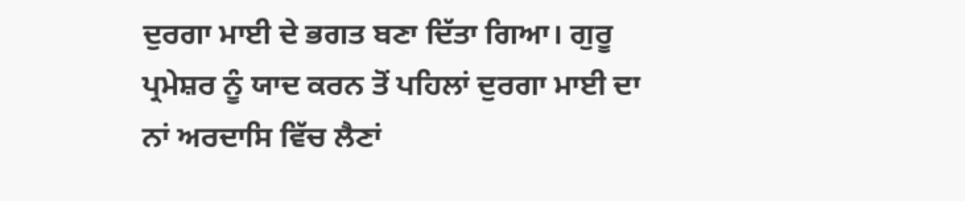ਦੁਰਗਾ ਮਾਈ ਦੇ ਭਗਤ ਬਣਾ ਦਿੱਤਾ ਗਿਆ। ਗੁਰੂ
ਪ੍ਰਮੇਸ਼ਰ ਨੂੰ ਯਾਦ ਕਰਨ ਤੋਂ ਪਹਿਲਾਂ ਦੁਰਗਾ ਮਾਈ ਦਾ ਨਾਂ ਅਰਦਾਸਿ ਵਿੱਚ ਲੈਣਾਂ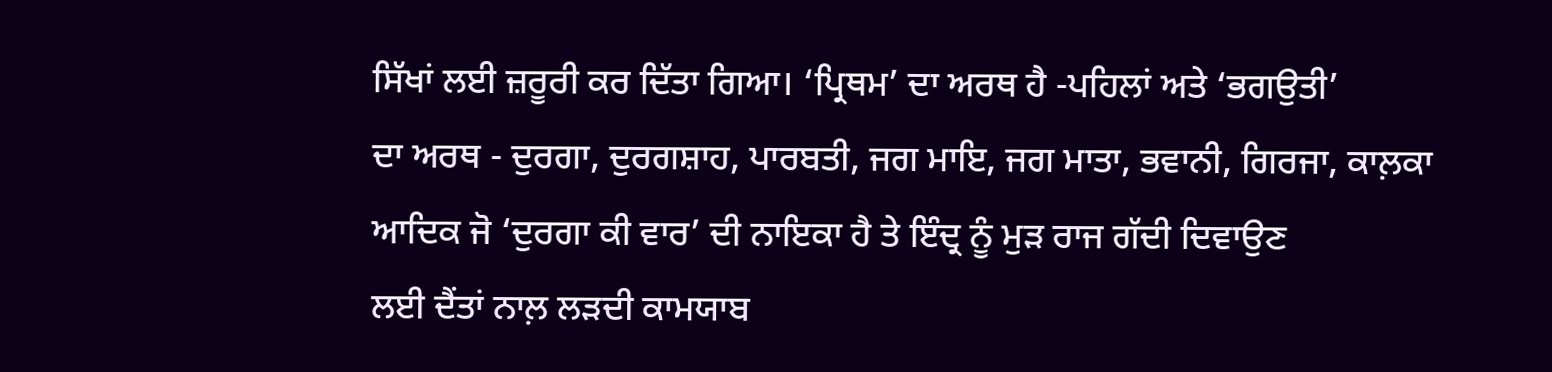ਸਿੱਖਾਂ ਲਈ ਜ਼ਰੂਰੀ ਕਰ ਦਿੱਤਾ ਗਿਆ। ‘ਪ੍ਰਿਥਮ’ ਦਾ ਅਰਥ ਹੈ -ਪਹਿਲਾਂ ਅਤੇ ‘ਭਗਉਤੀ’
ਦਾ ਅਰਥ - ਦੁਰਗਾ, ਦੁਰਗਸ਼ਾਹ, ਪਾਰਬਤੀ, ਜਗ ਮਾਇ, ਜਗ ਮਾਤਾ, ਭਵਾਨੀ, ਗਿਰਜਾ, ਕਾਲ਼ਕਾ
ਆਦਿਕ ਜੋ ‘ਦੁਰਗਾ ਕੀ ਵਾਰ’ ਦੀ ਨਾਇਕਾ ਹੈ ਤੇ ਇੰਦ੍ਰ ਨੂੰ ਮੁੜ ਰਾਜ ਗੱਦੀ ਦਿਵਾਉਣ
ਲਈ ਦੈਂਤਾਂ ਨਾਲ਼ ਲੜਦੀ ਕਾਮਯਾਬ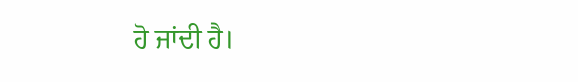ਹੋ ਜਾਂਦੀ ਹੈ।